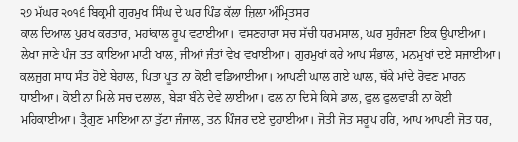੨੭ ਮੱਘਰ ੨੦੧੬ ਬਿਕ੍ਰਮੀ ਗੁਰਮੁਖ ਸਿੰਘ ਦੇ ਘਰ ਪਿੰਡ ਕੱਲਾ ਜ਼ਿਲਾ ਅੰਮ੍ਰਿਤਸਰ
ਕਾਲ ਦਿਆਲ ਪੁਰਖ ਕਰਤਾਰ, ਮਹਾਂਕਾਲ ਰੂਪ ਵਟਾਈਆ। ਵਸਣਹਾਰਾ ਸਚ ਸੱਚੀ ਧਰਮਸਾਲ, ਘਰ ਸੁਹੰਜਣਾ ਇਕ ਉਪਾਈਆ। ਲੇਖਾ ਜਾਣੇ ਪੰਜ ਤਤ ਕਾਇਆ ਮਾਟੀ ਖਾਲ, ਜੀਆਂ ਜੰਤਾਂ ਵੇਖ ਵਖਾਈਆ। ਗੁਰਮੁਖਾਂ ਕਰੇ ਆਪ ਸੰਭਾਲ, ਮਨਮੁਖਾਂ ਦਏ ਸਜਾਈਆ। ਕਲਜੁਗ ਸਾਧ ਸੰਤ ਹੋਏ ਬੇਹਾਲ, ਪਿਤਾ ਪੂਤ ਨਾ ਕੋਈ ਵਡਿਆਈਆ। ਆਪਣੀ ਘਾਲ ਗਏ ਘਾਲ, ਥੱਕੇ ਮਾਂਦੇ ਰੋਵਣ ਮਾਰਨ ਧਾਈਆ। ਕੋਈ ਨਾ ਮਿਲੇ ਸਚ ਦਲਾਲ, ਬੇੜਾ ਬੰਨੇ ਦੇਵੇ ਲਾਈਆ। ਫਲ ਨਾ ਦਿਸੇ ਕਿਸੇ ਡਾਲ, ਫੁਲ ਫੁਲਵਾੜੀ ਨਾ ਕੋਈ ਮਹਿਕਾਈਆ। ਤ੍ਰੈਗੁਣ ਮਾਇਆ ਨਾ ਤੁੱਟਾ ਜੰਜਾਲ, ਤਨ ਪਿੰਜਰ ਦਏ ਦੁਹਾਈਆ। ਜੋਤੀ ਜੋਤ ਸਰੂਪ ਹਰਿ, ਆਪ ਆਪਣੀ ਜੋਤ ਧਰ,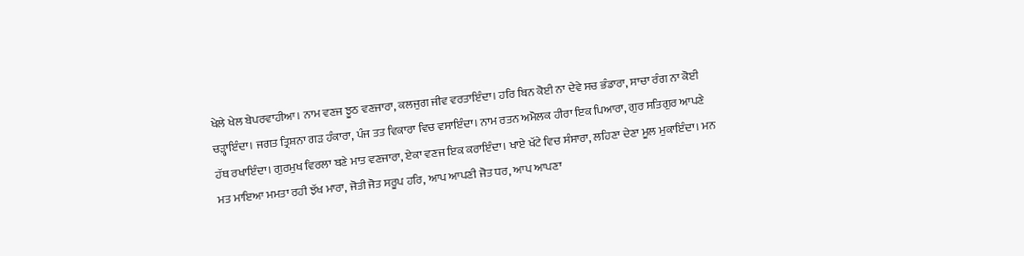ਖੇਲੇ ਖੇਲ ਬੇਪਰਵਾਹੀਆ। ਨਾਮ ਵਣਜ ਝੂਠ ਵਣਜਾਰਾ, ਕਲਜੁਗ ਜੀਵ ਵਰਤਾਇੰਦਾ। ਹਰਿ ਬਿਨ ਕੋਈ ਨਾ ਦੇਵੇ ਸਚ ਭੰਡਾਰਾ, ਸਾਚਾ ਰੰਗ ਨਾ ਕੋਈ ਚੜ੍ਹਾਇੰਦਾ। ਜਗਤ ਤ੍ਰਿਸ਼ਨਾ ਗੜ ਹੰਕਾਰਾ, ਪੰਜ ਤਤ ਵਿਕਾਰਾ ਵਿਚ ਵਸਾਇੰਦਾ। ਨਾਮ ਰਤਨ ਅਮੋਲਕ ਹੀਰਾ ਇਕ ਪਿਆਰਾ, ਗੁਰ ਸਤਿਗੁਰ ਆਪਣੇ ਹੱਥ ਰਖਾਇੰਦਾ। ਗੁਰਮੁਖ ਵਿਰਲਾ ਬਣੇ ਮਾਤ ਵਣਜਾਰਾ, ਏਕਾ ਵਣਜ ਇਕ ਕਰਾਇੰਦਾ। ਖਾਏ ਖੱਟੇ ਵਿਚ ਸੰਸਾਰਾ, ਲਹਿਣਾ ਦੇਣਾ ਮੂਲ ਮੁਕਾਇੰਦਾ। ਮਨ ਮਤ ਮਾਇਆ ਮਮਤਾ ਰਹੀ ਝੱਖ ਮਾਰਾ, ਜੋਤੀ ਜੋਤ ਸਰੂਪ ਹਰਿ, ਆਪ ਆਪਣੀ ਜੋਤ ਧਰ, ਆਪ ਆਪਣਾ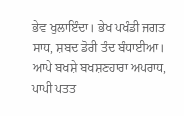ਭੇਵ ਖੁਲਾਇੰਦਾ। ਭੇਖ ਪਖੰਡੀ ਜਗਤ ਸਾਧ, ਸ਼ਬਦ ਡੋਰੀ ਤੰਦ ਬੰਧਾਈਆ। ਆਪੇ ਬਖਸ਼ੇ ਬਖਸ਼ਣਹਾਰਾ ਅਪਰਾਧ, ਪਾਪੀ ਪਤਤ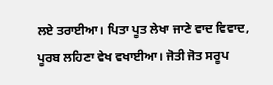ਲਏ ਤਰਾਈਆ। ਪਿਤਾ ਪੂਤ ਲੇਖਾ ਜਾਣੇ ਵਾਦ ਵਿਵਾਦ, ਪੂਰਬ ਲਹਿਣਾ ਵੇਖ ਵਖਾਈਆ। ਜੋਤੀ ਜੋਤ ਸਰੂਪ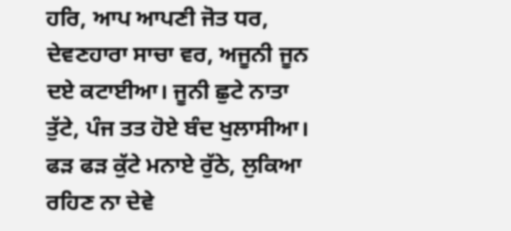ਹਰਿ, ਆਪ ਆਪਣੀ ਜੋਤ ਧਰ, ਦੇਵਣਹਾਰਾ ਸਾਚਾ ਵਰ, ਅਜੂਨੀ ਜੂਨ ਦਏ ਕਟਾਈਆ। ਜੂਨੀ ਛੁਟੇ ਨਾਤਾ ਤੁੱਟੇ, ਪੰਜ ਤਤ ਹੋਏ ਬੰਦ ਖੁਲਾਸੀਆ। ਫੜ ਫੜ ਕੁੱਟੇ ਮਨਾਏ ਰੁੱਠੇ, ਲੁਕਿਆ ਰਹਿਣ ਨਾ ਦੇਵੇ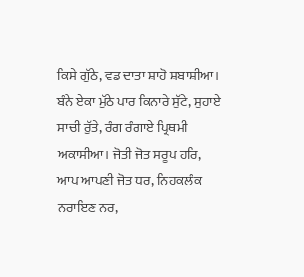ਕਿਸੇ ਗੁੱਠੇ, ਵਡ ਦਾਤਾ ਸ਼ਾਹੋ ਸ਼ਬਾਸ਼ੀਆ। ਬੰਨੇ ਏਕਾ ਮੁੱਠੇ ਪਾਰ ਕਿਨਾਰੇ ਸੁੱਟੇ, ਸੁਹਾਏ ਸਾਚੀ ਰੁੱਤੇ, ਰੰਗ ਰੰਗਾਏ ਪ੍ਰਿਥਮੀ ਅਕਾਸੀਆ। ਜੋਤੀ ਜੋਤ ਸਰੂਪ ਹਰਿ, ਆਪ ਆਪਣੀ ਜੋਤ ਧਰ, ਨਿਹਕਲੰਕ ਨਰਾਇਣ ਨਰ,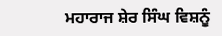ਮਹਾਰਾਜ ਸ਼ੇਰ ਸਿੰਘ ਵਿਸ਼ਨੂੰ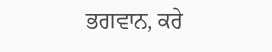ਭਗਵਾਨ, ਕਰੇ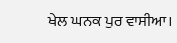ਖੇਲ ਘਨਕ ਪੁਰ ਵਾਸੀਆ।